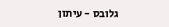גלובס - עיתון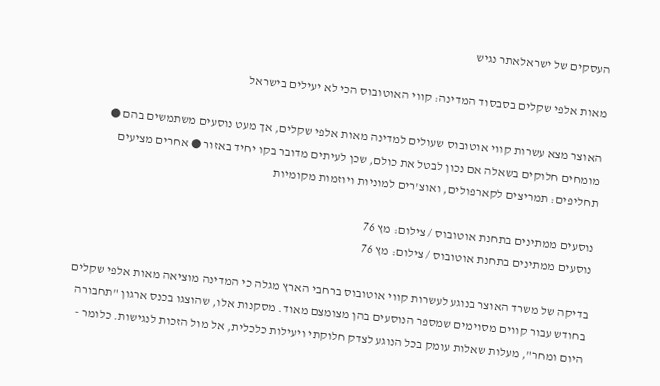העסקים של ישראלאתר נגיש

מאות אלפי שקלים בסבסוד המדינה: קווי האוטובוס הכי לא יעילים בישראל

האוצר מצא עשרות קווי אוטובוס שעולים למדינה מאות אלפי שקלים, אך מעט נוסעים משתמשים בהם ● מומחים חלוקים בשאלה אם נכון לבטל את כולם, שכן לעיתים מדובר בקו יחיד באזור ● אחרים מציעים תחליפים: תמריצים לקארפולים, ואוצ'רים למוניות ויוזמות מקומיות

נוסעים ממתינים בתחנת אוטובוס / צילום: מץ 76
נוסעים ממתינים בתחנת אוטובוס / צילום: מץ 76

בדיקה של משרד האוצר בנוגע לעשרות קווי אוטובוס ברחבי הארץ מגלה כי המדינה מוציאה מאות אלפי שקלים בחודש עבור קווים מסוימים שמספר הנוסעים בהן מצומצם מאוד. מסקנות אלו, שהוצגו בכנס ארגון "תחבורה היום ומחר", מעלות שאלות עומק בכל הנוגע לצדק חלוקתי ויעילות כלכלית, אל מול הזכות לנגישות. כלומר -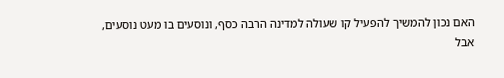האם נכון להמשיך להפעיל קו שעולה למדינה הרבה כסף, ונוסעים בו מעט נוסעים, אבל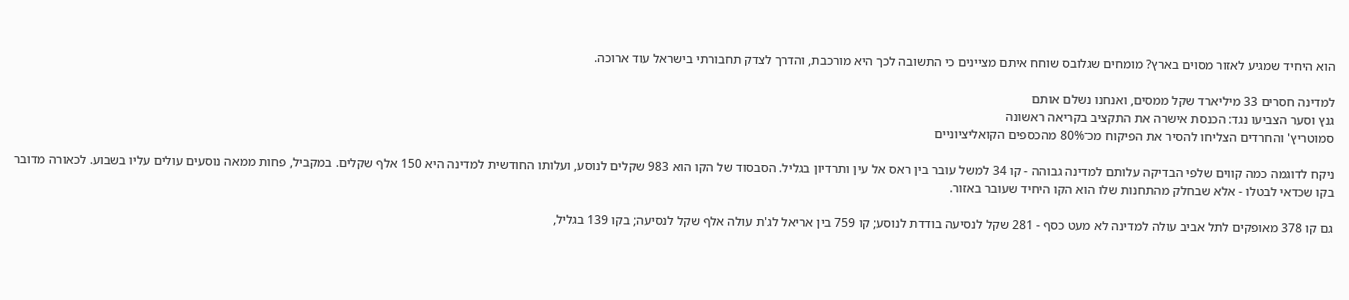הוא היחיד שמגיע לאזור מסוים בארץ? מומחים שגלובס שוחח איתם מציינים כי התשובה לכך היא מורכבת, והדרך לצדק תחבורתי בישראל עוד ארוכה.

למדינה חסרים 33 מיליארד שקל ממסים, ואנחנו נשלם אותם
גנץ וסער הצביעו נגד: הכנסת אישרה את התקציב בקריאה ראשונה
סמוטריץ' והחרדים הצליחו להסיר את הפיקוח מכ־80% מהכספים הקואליציוניים

ניקח לדוגמה כמה קווים שלפי הבדיקה עלותם למדינה גבוהה - קו 34 למשל עובר בין ראס אל עין ותרדיון בגליל. הסבסוד של הקו הוא 983 שקלים לנוסע, ועלותו החודשית למדינה היא 150 אלף שקלים. במקביל, פחות ממאה נוסעים עולים עליו בשבוע. לכאורה מדובר בקו שכדאי לבטלו - אלא שבחלק מהתחנות שלו הוא הקו היחיד שעובר באזור.

גם קו 378 מאופקים לתל אביב עולה למדינה לא מעט כסף - 281 שקל לנסיעה בודדת לנוסע; קו 759 בין אריאל לג'ת עולה אלף שקל לנסיעה; בקו 139 בגליל,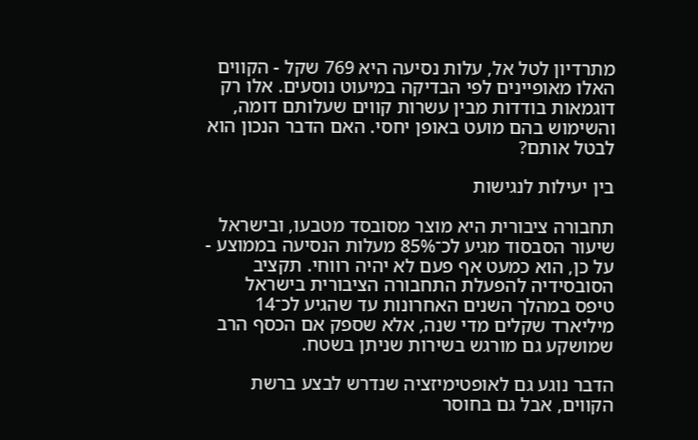מתרדיון לטל אל, עלות נסיעה היא 769 שקל - הקווים האלו מאופיינים לפי הבדיקה במיעוט נוסעים. אלו רק דוגמאות בודדות מבין עשרות קווים שעלותם דומה, והשימוש בהם מועט באופן יחסי. האם הדבר הנכון הוא לבטל אותם?

בין יעילות לנגישות

תחבורה ציבורית היא מוצר מסובסד מטבעו, ובישראל שיעור הסבסוד מגיע לכ־85% מעלות הנסיעה בממוצע - על כן, הוא כמעט אף פעם לא יהיה רווחי. תקציב הסובסידיה להפעלת התחבורה הציבורית בישראל טיפס במהלך השנים האחרונות עד שהגיע לכ־14 מיליארד שקלים מדי שנה, אלא שספק אם הכסף הרב שמושקע גם מורגש בשירות שניתן בשטח.

הדבר נוגע גם לאופטימיזציה שנדרש לבצע ברשת הקווים, אבל גם בחוסר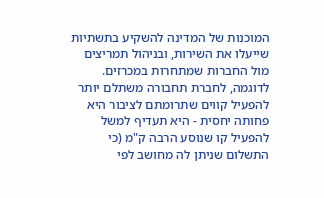המוכנות של המדינה להשקיע בתשתיות שייעלו את השירות, ובניהול תמריצים מול החברות שמתחרות במכרזים. לדוגמה, לחברת תחבורה משתלם יותר להפעיל קווים שתרומתם לציבור היא פחותה יחסית - היא תעדיף למשל להפעיל קו שנוסע הרבה ק"מ (כי התשלום שניתן לה מחושב לפי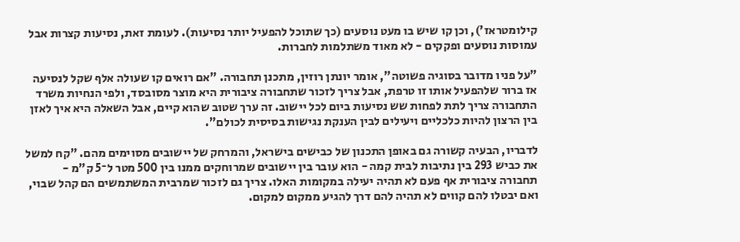קילומטראז'), וכן קו שיש בו מעט נוסעים (כך שתוכל להפעיל יותר נסיעות). לעומת זאת, נסיעות קצרות אבל עמוסות נוסעים ופקקים - לא מאוד משתלמות לחברות.

"על פניו מדובר בסוגיה פשוטה", אומר יונתן רוזין, מתכנן תחבורה. "אם רואים קו שעולה אלף שקל לנסיעה אז ברור שלהפעיל אותו זו טרפת, אבל צריך לזכור שתחבורה ציבורית היא מוצר מסובסד, ולפי הנחיות משרד התחבורה צריך לתת לפחות שש נסיעות ביום לכל יישוב. זה ערך שטוב שהוא קיים, אבל השאלה היא איך לאזן בין הרצון להיות כלכליים ויעילים לבין הענקת נגישות בסיסית לכולם".

לדבריו, הבעיה קשורה גם באופן התכנון של כבישים בישראל, והמרחק של יישובים מסוימים מהם. "קח למשל את כביש 293 בין נתיבות לבית קמה - הוא עובר בין יישובים שמרוחקים ממנו בין 500 מטר ל־5 ק"מ - תחבורה ציבורית אף פעם לא תהיה יעילה במקומות האלו. צריך גם לזכור שמרבית המשתמשים הם קהל שבוי, ואם יבטלו להם קווים לא תהיה להם דרך להגיע ממקום למקום.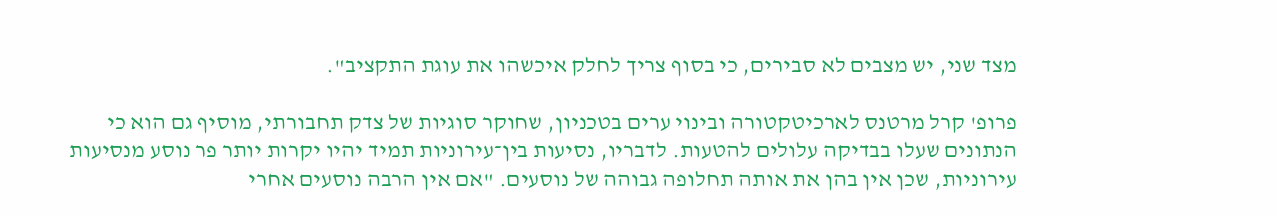מצד שני, יש מצבים לא סבירים, כי בסוף צריך לחלק איכשהו את עוגת התקציב".

פרופ' קרל מרטנס לארכיטקטורה ובינוי ערים בטכניון, שחוקר סוגיות של צדק תחבורתי, מוסיף גם הוא כי הנתונים שעלו בבדיקה עלולים להטעות. לדבריו, נסיעות בין־עירוניות תמיד יהיו יקרות יותר פר נוסע מנסיעות עירוניות, שכן אין בהן את אותה תחלופה גבוהה של נוסעים. "אם אין הרבה נוסעים אחרי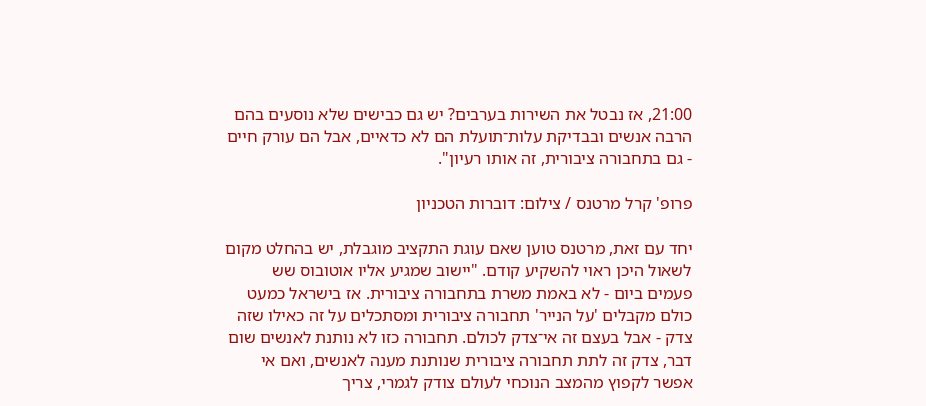21:00, אז נבטל את השירות בערבים? יש גם כבישים שלא נוסעים בהם הרבה אנשים ובבדיקת עלות־תועלת הם לא כדאיים, אבל הם עורק חיים - גם בתחבורה ציבורית, זה אותו רעיון".

פרופ' קרל מרטנס / צילום: דוברות הטכניון

יחד עם זאת, מרטנס טוען שאם עוגת התקציב מוגבלת, יש בהחלט מקום לשאול היכן ראוי להשקיע קודם. "יישוב שמגיע אליו אוטובוס שש פעמים ביום - לא באמת משרת בתחבורה ציבורית. אז בישראל כמעט כולם מקבלים 'על הנייר' תחבורה ציבורית ומסתכלים על זה כאילו שזה צדק - אבל בעצם זה אי־צדק לכולם. תחבורה כזו לא נותנת לאנשים שום דבר, צדק זה לתת תחבורה ציבורית שנותנת מענה לאנשים, ואם אי אפשר לקפוץ מהמצב הנוכחי לעולם צודק לגמרי, צריך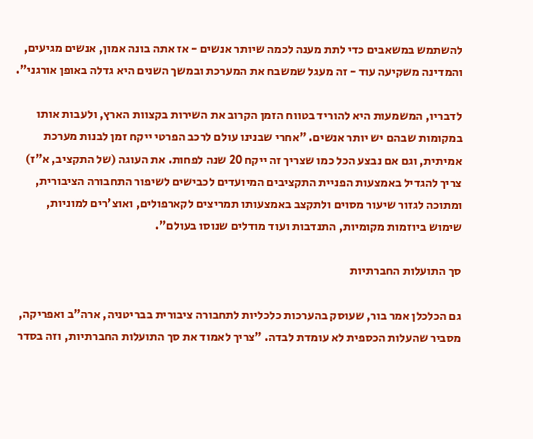להשתמש במשאבים כדי לתת מענה לכמה שיותר אנשים - אז אתה בונה אמון, אנשים מגיעים, והמדינה משקיעה עוד - זה מעגל שמשבח את המערכת ובמשך השנים היא גדלה באופן אורגני".

לדבריו, המשמעות היא להוריד בטווח הזמן הקרוב את השירות בקצוות הארץ, ולעבות אותו במקומות שבהם יש יותר אנשים. "אחרי שבנינו עולם לרכב הפרטי ייקח זמן לבנות מערכת אמיתית, וגם אם נבצע הכל כמו שצריך זה ייקח 20 שנה לפחות. את העוגה (של התקציב, א"ז) צריך להגדיל באמצעות הפניית התקציבים המיועדים לכבישים לשיפור התחבורה הציבורית, ומתוכה לגזור שיעור מסוים ולתקצב באמצעותו תמריצים לקארפולים, ואוצ'רים למוניות, שימוש ביוזמות מקומיות, התנדבות ועוד מודלים שנוסו בעולם".

סך התועלות החברתיות

גם הכלכלן אמר בור, שעוסק בהערכות כלכליות לתחבורה ציבורית בבריטניה, ארה"ב ואפריקה, מסביר שהעלות הכספית לא עומדת לבדה. "צריך לאמוד את סך התועלות החברתיות, וזה בסדר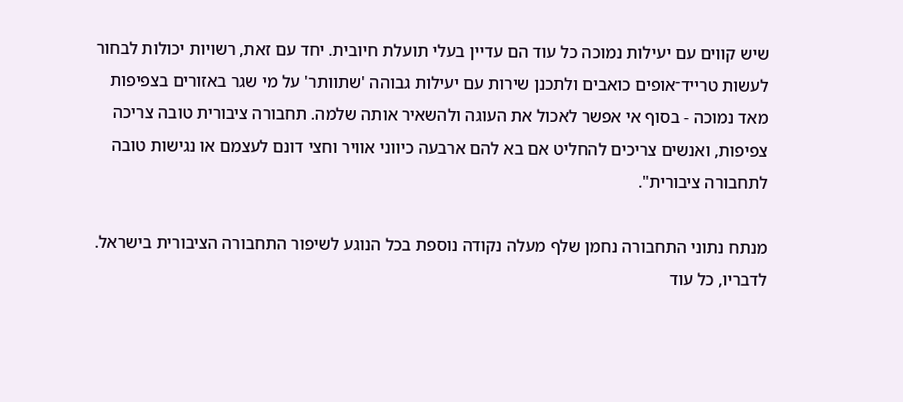שיש קווים עם יעילות נמוכה כל עוד הם עדיין בעלי תועלת חיובית. יחד עם זאת, רשויות יכולות לבחור לעשות טרייד־אופים כואבים ולתכנן שירות עם יעילות גבוהה 'שתוותר' על מי שגר באזורים בצפיפות מאד נמוכה - בסוף אי אפשר לאכול את העוגה ולהשאיר אותה שלמה. תחבורה ציבורית טובה צריכה צפיפות, ואנשים צריכים להחליט אם בא להם ארבעה כיווני אוויר וחצי דונם לעצמם או נגישות טובה לתחבורה ציבורית".

מנתח נתוני התחבורה נחמן שלף מעלה נקודה נוספת בכל הנוגע לשיפור התחבורה הציבורית בישראל. לדבריו, כל עוד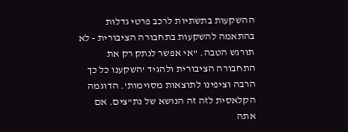ההשקעות בתשתיות לרכב פרטי גדלות בהתאמה להשקעות בתחבורה הציבורית - לא תורגש הטבה. "אי אפשר לנתק רק את התחבורה הציבורית ולהגיד 'השקענו כל כך הרבה וציפינו לתוצאות מסוימות'. הדוגמה הקלאסית לזה זה הנושא של נת"צים. אם אתה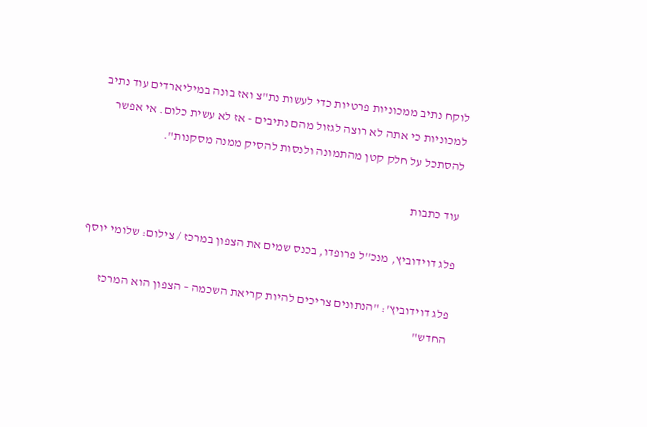לוקח נתיב ממכוניות פרטיות כדי לעשות נת"צ ואז בונה במיליארדים עוד נתיב למכוניות כי אתה לא רוצה לגזול מהם נתיבים - אז לא עשית כלום. אי אפשר להסתכל על חלק קטן מהתמונה ולנסות להסיק ממנה מסקנות".

עוד כתבות

פלג דוידוביץ, מנכ''ל פרופדו, בכנס שמים את הצפון במרכז / צילום: שלומי יוסף

פלג דוידוביץ': "הנתונים צריכים להיות קריאת השכמה – הצפון הוא המרכז החדש"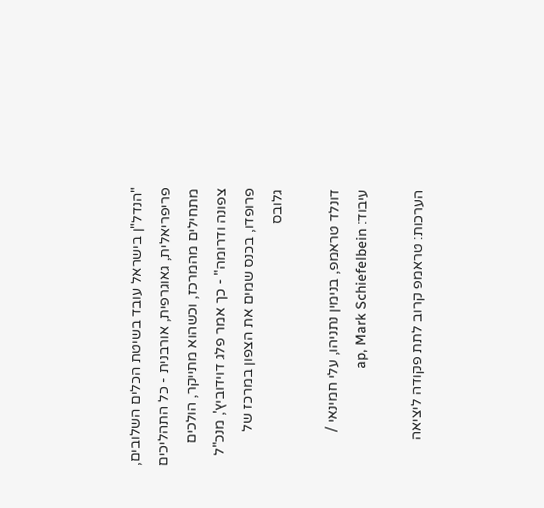"הנדל"ן בישראל עובד בשיטת הכלים השלובים, פריפריאלית, גאוגרפית, אורבנית - כל התהליכים מתחילים מהמרכז, וכשהוא מתייקר, הולכים צפונה ודרומה" - כך אמר פלג דוידוביץ', מנכ"ל פרופדו, בכנס שמים את הצפון במרכז של גלובס

דונלד טראמפ, בנימין נתניהו, עלי חמינאי / עיבוד: ap, Mark Schiefelbein

הערכות: טראמפ קרוב לתת פקודה ליציאה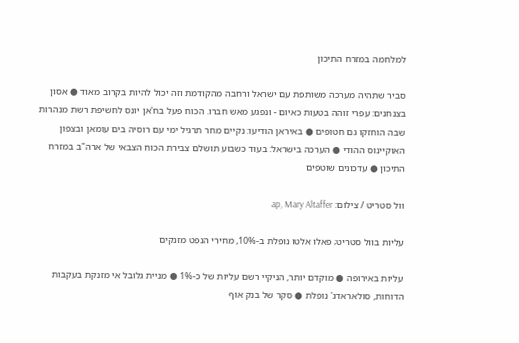למלחמה במזרח התיכון

סביר שתהיה מערכה משותפת עם ישראל ורחבה מהקודמת וזה יכול להיות בקרוב מאוד ● אסון בצנחנים: עפרי זוהה בטעות כאיום - ונפגע מאש חברו. הכוח פעל בח'אן יונס לחשיפת רשת מנהרות שבה הוחזקו גם חטופים ● באיראן הודיעו: נקיים מחר תרגיל ימי עם רוסיה בים עומאן ובצפון האוקיינוס ההודי ● הערכה בישראל: בעוד כשבוע תושלם צבירת הכוח הצבאי של ארה"ב במזרח התיכון ● עדכונים שוטפים

וול סטריט / צילום: ap, Mary Altaffer

עליות בוול סטריט; פאלו אלטו נופלת ב-10%, מחירי הנפט מזנקים

עליות באירופה ● מוקדם יותר, הניקיי רשם עליות של כ-1% ● מניית גלובל אי מזנקת בעקבות הדוחות, סולאראדג' נופלת ● סקר של בנק אוף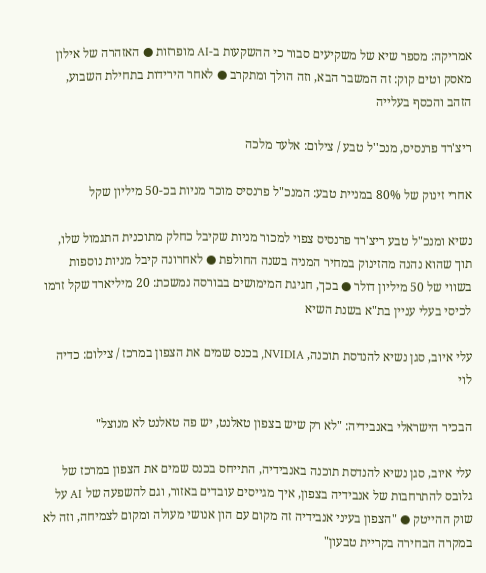אמריקה: מספר שיא של משקיעים סבור כי ההשקעות ב-AI מופרזות ● האזהרה של אילון מאסק וטים קוק: זה המשבר הבא, וזה הולך ומתקרב ● לאחר הירידות בתחילת השבוע, הזהב והכסף בעלייה

ריצ'רד פרנסיס, מנכ''ל טבע / צילום: אלעד מלכה

אחרי זינוק של 80% במניית טבע: המנכ"ל פרנסיס מוכר מניות בכ-50 מיליון שקל

נשיא ומנכ"ל טבע ריצ'רד פרנסיס צפוי למכור מניות שקיבל כחלק מתוכנית התגמול שלו, תוך שהוא נהנה מהזינוק במחיר המניה בשנה החולפת ● לאחרונה קיבל מניות נוספות בשווי של 50 מיליון דולר ● בכך, חגיגת המימושים בבורסה נמשכת: 20 מיליארד שקל זרמו לכיסי בעלי עניין בת"א בשנת השיא

עלי איוב, סגן נשיא להנדסת תוכנה, NVIDIA, בכנס שמים את הצפון במרכז / צילום: כדיה לוי

הבכיר הישראלי באנבידיה: "לא רק שיש בצפון טאלנט, יש פה טאלנט לא מנוצל"

עלי איוב, סגן נשיא להנדסת תוכנה באנבידיה, התייחס בכנס שמים את הצפון במרכז של גלובס להתרחבות של אנבידיה בצפון, איך מגייסים עובדים באזור, וגם להשפעה של AI על שוק ההייטק ● "הצפון בעיני אנבידיה זה מקום עם הון אנושי מעולה ומקום לצמיחה, וזה לא במקרה הבחירה בקריית טבעון"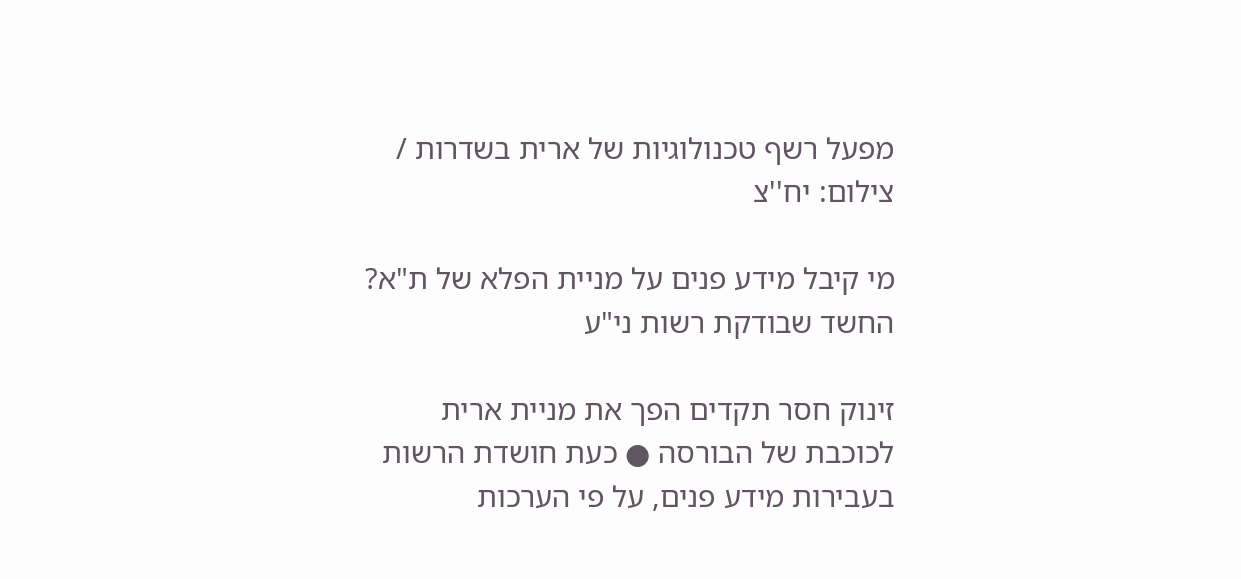מפעל רשף טכנולוגיות של ארית בשדרות / צילום: יח''צ

מי קיבל מידע פנים על מניית הפלא של ת"א? החשד שבודקת רשות ני"ע

זינוק חסר תקדים הפך את מניית ארית לכוכבת של הבורסה ● כעת חושדת הרשות בעבירות מידע פנים, על פי הערכות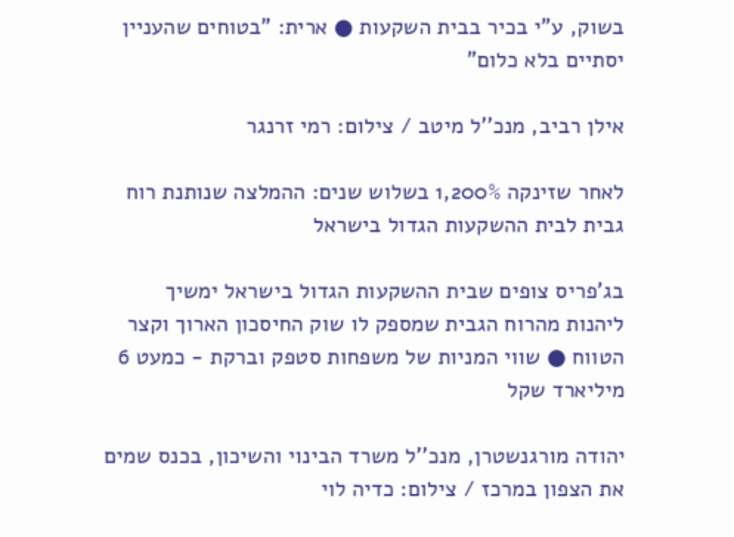בשוק, ע"י בכיר בבית השקעות ● ארית: "בטוחים שהעניין יסתיים בלא כלום"

אילן רביב, מנכ''ל מיטב / צילום: רמי זרנגר

לאחר שזינקה 1,200% בשלוש שנים: ההמלצה שנותנת רוח גבית לבית ההשקעות הגדול בישראל

בג'פריס צופים שבית ההשקעות הגדול בישראל ימשיך ליהנות מהרוח הגבית שמספק לו שוק החיסכון הארוך וקצר הטווח ● שווי המניות של משפחות סטפק וברקת - כמעט 6 מיליארד שקל

יהודה מורגנשטרן, מנכ''ל משרד הבינוי והשיכון, בכנס שמים את הצפון במרכז / צילום: כדיה לוי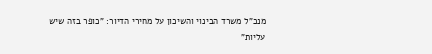מנכ"ל משרד הבינוי והשיכון על מחירי הדיור: "כופר בזה שיש עליות"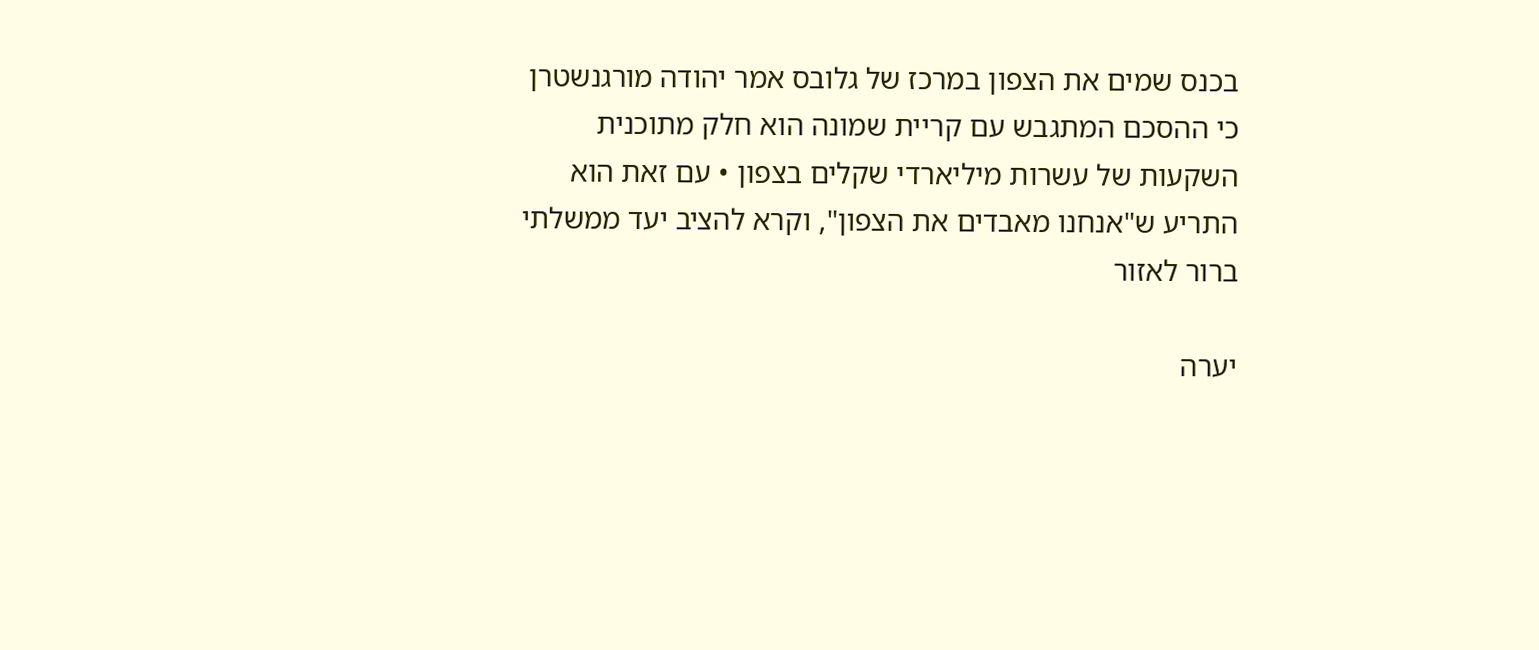בכנס שמים את הצפון במרכז של גלובס אמר יהודה מורגנשטרן כי ההסכם המתגבש עם קריית שמונה הוא חלק מתוכנית השקעות של עשרות מיליארדי שקלים בצפון • עם זאת הוא התריע ש"אנחנו מאבדים את הצפון", וקרא להציב יעד ממשלתי ברור לאזור

יערה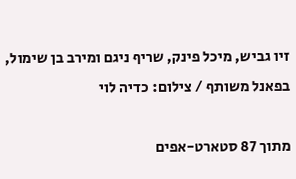זיו גביש, מיכל פינק, שריף ניגם ומירב בן שימול, בפאנל משותף / צילום: כדיה לוי

מתוך 87 סטארט-אפים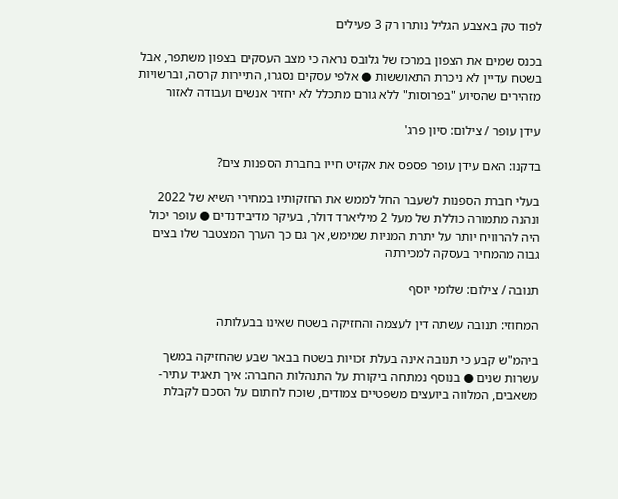לפוד טק באצבע הגליל נותרו רק 3 פעילים

בכנס שמים את הצפון במרכז של גלובס נראה כי מצב העסקים בצפון משתפר, אבל בשטח עדיין לא ניכרת התאוששות ● אלפי עסקים נסגרו, התיירות קרסה, וברשויות מזהירים שהסיוע "בפרוסות" ללא גורם מתכלל לא יחזיר אנשים ועבודה לאזור

עידן עופר / צילום: סיון פרג'

בדקנו: האם עידן עופר פספס את אקזיט חייו בחברת הספנות צים?

בעלי חברת הספנות לשעבר החל לממש את החזקותיו במחירי השיא של 2022 ונהנה מתמורה כוללת של מעל 2 מיליארד דולר, בעיקר מדיבידנדים ● עופר יכול היה להרוויח יותר על יתרת המניות שמימש, אך גם כך הערך המצטבר שלו בצים גבוה מהמחיר בעסקה למכירתה

תנובה / צילום: שלומי יוסף

המחוזי: תנובה עשתה דין לעצמה והחזיקה בשטח שאינו בבעלותה

ביהמ"ש קבע כי תנובה אינה בעלת זכויות בשטח בבאר שבע שהחזיקה במשך עשרות שנים ● בנוסף נמתחה ביקורת על התנהלות החברה: איך תאגיד עתיר-משאבים, המלווה ביועצים משפטיים צמודים, שוכח לחתום על הסכם לקבלת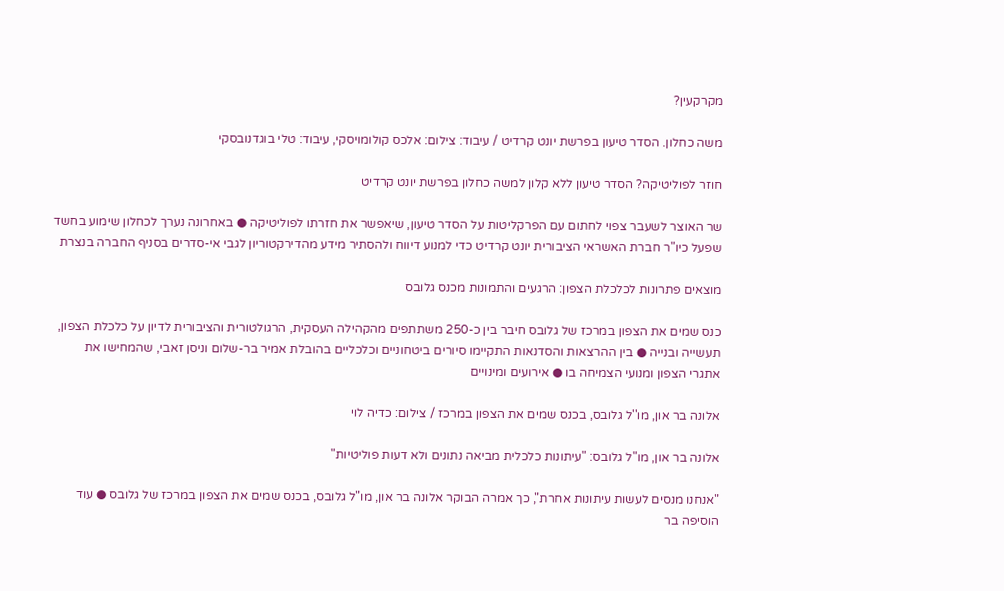מקרקעין?

משה כחלון. הסדר טיעון בפרשת יונט קרדיט / עיבוד: צילום: אלכס קולומויסקי, עיבוד: טלי בוגדנובסקי

חוזר לפוליטיקה? הסדר טיעון ללא קלון למשה כחלון בפרשת יונט קרדיט

שר האוצר לשעבר צפוי לחתום עם הפרקליטות על הסדר טיעון, שיאפשר את חזרתו לפוליטיקה ● באחרונה נערך לכחלון שימוע בחשד שפעל כיו"ר חברת האשראי הציבורית יונט קרדיט כדי למנוע דיווח ולהסתיר מידע מהדירקטוריון לגבי אי-סדרים בסניף החברה בנצרת

מוצאים פתרונות לכלכלת הצפון: הרגעים והתמונות מכנס גלובס

כנס שמים את הצפון במרכז של גלובס חיבר בין כ-250 משתתפים מהקהילה העסקית, הרגולטורית והציבורית לדיון על כלכלת הצפון, תעשייה ובנייה ● בין ההרצאות והסדנאות התקיימו סיורים ביטחוניים וכלכליים בהובלת אמיר בר-שלום וניסן זאבי, שהמחישו את אתגרי הצפון ומנועי הצמיחה בו ● אירועים ומינויים

אלונה בר און, מו''ל גלובס, בכנס שמים את הצפון במרכז / צילום: כדיה לוי

אלונה בר און, מו"ל גלובס: "עיתונות כלכלית מביאה נתונים ולא דעות פוליטיות"

"אנחנו מנסים לעשות עיתונות אחרת", כך אמרה הבוקר אלונה בר און, מו"ל גלובס, בכנס שמים את הצפון במרכז של גלובס ● עוד הוסיפה בר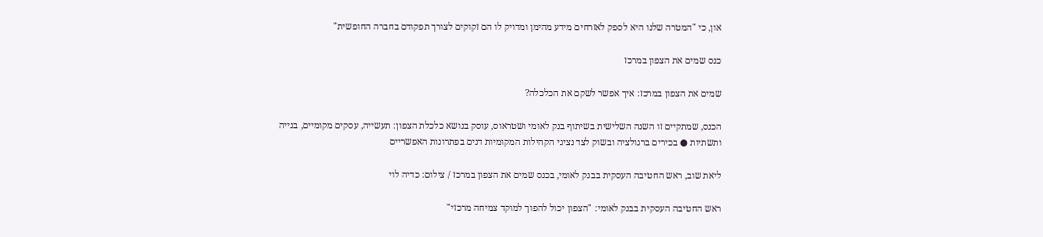און, כי "המטרה שלנו היא לספק לאזרחים מידע מהימן ומדויק לו הם זקוקים לצורך תפקודם בחברה החופשית"

כנס שמים את הצפון במרכז

שמים את הצפון במרכז: איך אפשר לשקם את הכלכלה?

הכנס, שמתקיים זו השנה השלישית בשיתוף בנק לאומי ושטראוס, עוסק בנושא כלכלת הצפון: תעשייה, עסקים מקומיים, בנייה ותשתיות ● בכירים ברגולציה ובשוק לצד נציגי הקהילות המקומיות דנים בפתרונות האפשריים

ליאת שוב, ראש החטיבה העסקית בבנק לאומי, בכנס שמים את הצפון במרכז / צילום: כדיה לוי

ראש החטיבה העסקית בבנק לאומי: "הצפון יכול להפוך למוקד צמיחה מרכזי"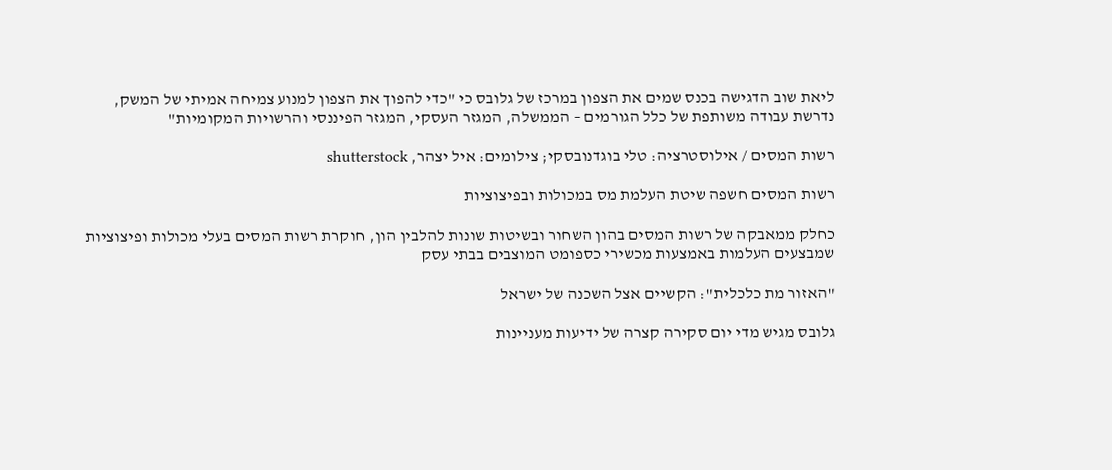ליאת שוב הדגישה בכנס שמים את הצפון במרכז של גלובס כי "כדי להפוך את הצפון למנוע צמיחה אמיתי של המשק, נדרשת עבודה משותפת של כלל הגורמים – הממשלה, המגזר העסקי, המגזר הפיננסי והרשויות המקומיות"

רשות המסים / אילוסטרציה: טלי בוגדנובסקי; צילומים: איל יצהר, shutterstock

רשות המסים חשפה שיטת העלמת מס במכולות ובפיצוציות

כחלק ממאבקה של רשות המסים בהון השחור ובשיטות שונות להלבין הון, חוקרת רשות המסים בעלי מכולות ופיצוציות שמבצעים העלמות באמצעות מכשירי כספומט המוצבים בבתי עסק

"האזור מת כלכלית": הקשיים אצל השכנה של ישראל

גלובס מגיש מדי יום סקירה קצרה של ידיעות מעניינות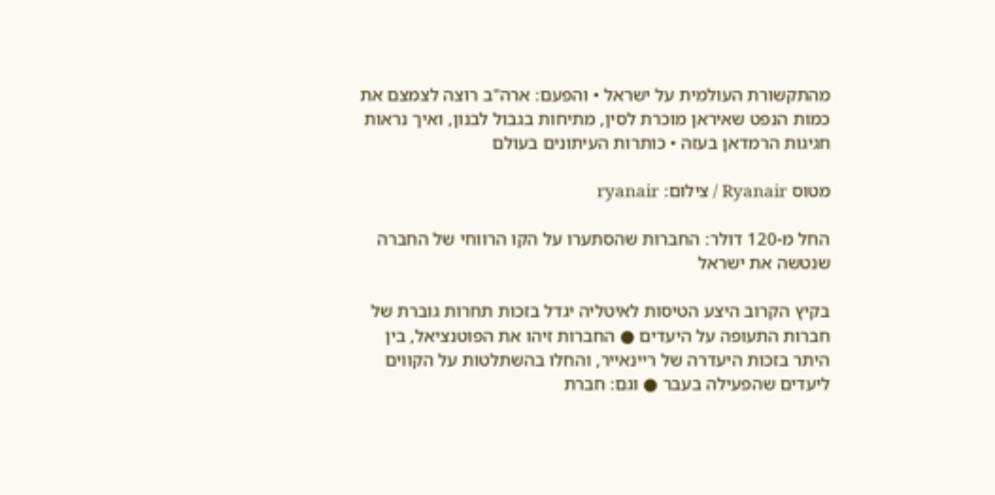מהתקשורת העולמית על ישראל • והפעם: ארה"ב רוצה לצמצם את כמות הנפט שאיראן מוכרת לסין, מתיחות בגבול לבנון, ואיך נראות חגיגות הרמדאן בעזה • כותרות העיתונים בעולם

מטוס Ryanair / צילום: ryanair

החל מ-120 דולר: החברות שהסתערו על הקו הרווחי של החברה שנטשה את ישראל

בקיץ הקרוב היצע הטיסות לאיטליה יגדל בזכות תחרות גוברת של חברות התעופה על היעדים ● החברות זיהו את הפוטנציאל, בין היתר בזכות היעדרה של ריינאייר, והחלו בהשתלטות על הקווים ליעדים שהפעילה בעבר ● וגם: חברת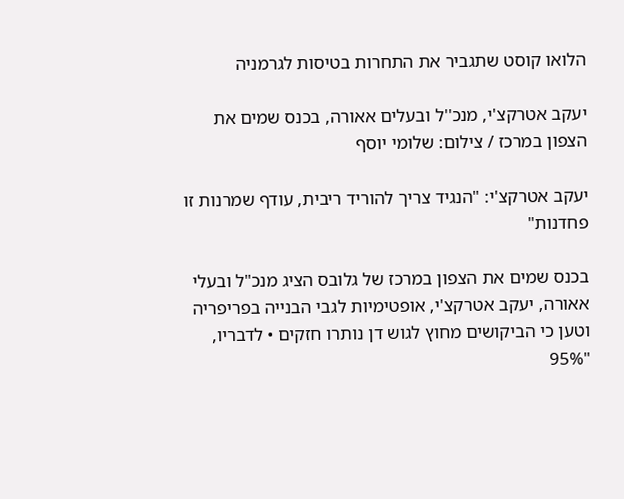הלואו קוסט שתגביר את התחרות בטיסות לגרמניה

יעקב אטרקצ'י, מנכ''ל ובעלים אאורה, בכנס שמים את הצפון במרכז / צילום: שלומי יוסף

יעקב אטרקצ'י: "הנגיד צריך להוריד ריבית, עודף שמרנות זו פחדנות"

בכנס שמים את הצפון במרכז של גלובס הציג מנכ"ל ובעלי אאורה, יעקב אטרקצ'י, אופטימיות לגבי הבנייה בפריפריה וטען כי הביקושים מחוץ לגוש דן נותרו חזקים • לדבריו, "95%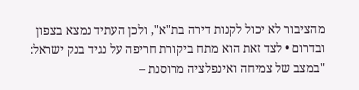מהציבור לא יכול לקנות דירה בת"א", ולכן העתיד נמצא בצפון ובדרום • לצד זאת הוא מתח ביקורת חריפה על נגיד בנק ישראל: "במצב של צמיחה ואינפלציה מרוסנת –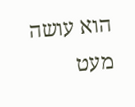הוא עושה מעט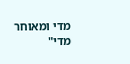מדי ומאוחר מדי"